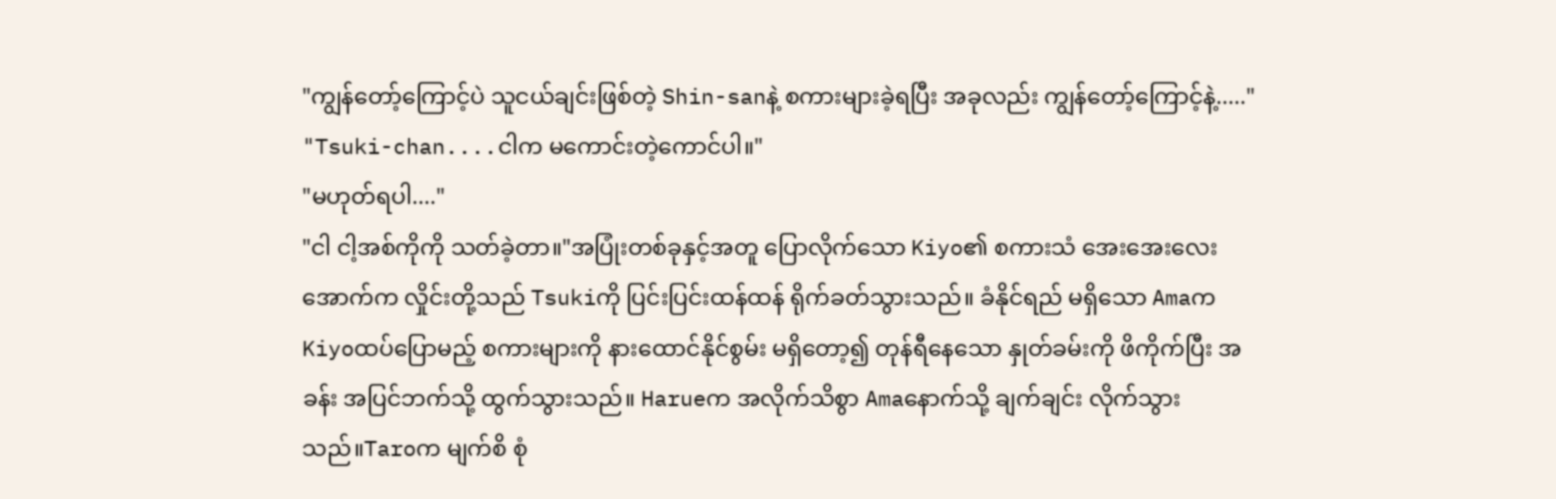"ကျွန်တော့်ကြောင့်ပဲ သူငယ်ချင်းဖြစ်တဲ့ Shin-sanနဲ့ စကားများခဲ့ရပြီး အခုလည်း ကျွန်တော့်ကြောင့်နဲ့....."
"Tsuki-chan....ငါက မကောင်းတဲ့ကောင်ပါ။"
"မဟုတ်ရပါ...."
"ငါ ငါ့အစ်ကိုကို သတ်ခဲ့တာ။"အပြုံးတစ်ခုနှင့်အတူ ပြောလိုက်သော Kiyo၏ စကားသံ အေးအေးလေး အောက်က လှိုင်းတို့သည် Tsukiကို ပြင်းပြင်းထန်ထန် ရိုက်ခတ်သွားသည်။ ခံနိုင်ရည် မရှိသော Amaက Kiyoထပ်ပြောမည့် စကားများကို နားထောင်နိုင်စွမ်း မရှိတော့၍ တုန်ရီနေသော နှုတ်ခမ်းကို ဖိကိုက်ပြီး အခန်း အပြင်ဘက်သို့ ထွက်သွားသည်။ Harueက အလိုက်သိစွာ Amaနောက်သို့ ချက်ချင်း လိုက်သွားသည်။Taroက မျက်စိ စုံ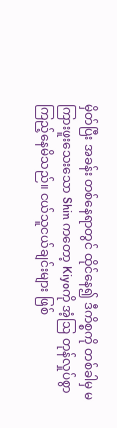မှိတ်ပြီး အခန်း တစ်နေရာတွင် ထိုင်နေ၍ ဒီကိစ္စကို တစ်ခါမှ မကြားဖူးသေးသော Shin ကတော့ Kiyoကို အံ့ဩ တုန်လှုပ်စွာ ကြည့်နေမိသည်။ ငယ်သူငယ်ချင်းများ ဖြစ်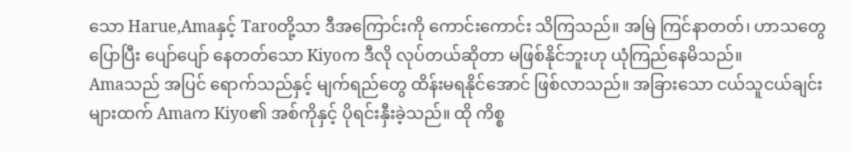သော Harue,Amaနှင့် Taroတို့သာ ဒီအကြောင်းကို ကောင်းကောင်း သိကြသည်။ အမြဲ ကြင်နာတတ်၊ ဟာသတွေ ပြောပြီး ပျော်ပျော် နေတတ်သော Kiyoက ဒီလို လုပ်တယ်ဆိုတာ မဖြစ်နိုင်ဘူးဟု ယုံကြည်နေမိသည်။
Amaသည် အပြင် ရောက်သည်နှင့် မျက်ရည်တွေ ထိန်းမရနိုင်အောင် ဖြစ်လာသည်။ အခြားသော ငယ်သူငယ်ချင်းများထက် Amaက Kiyo၏ အစ်ကိုနှင့် ပိုရင်းနှီးခဲ့သည်။ ထို ကိစ္စ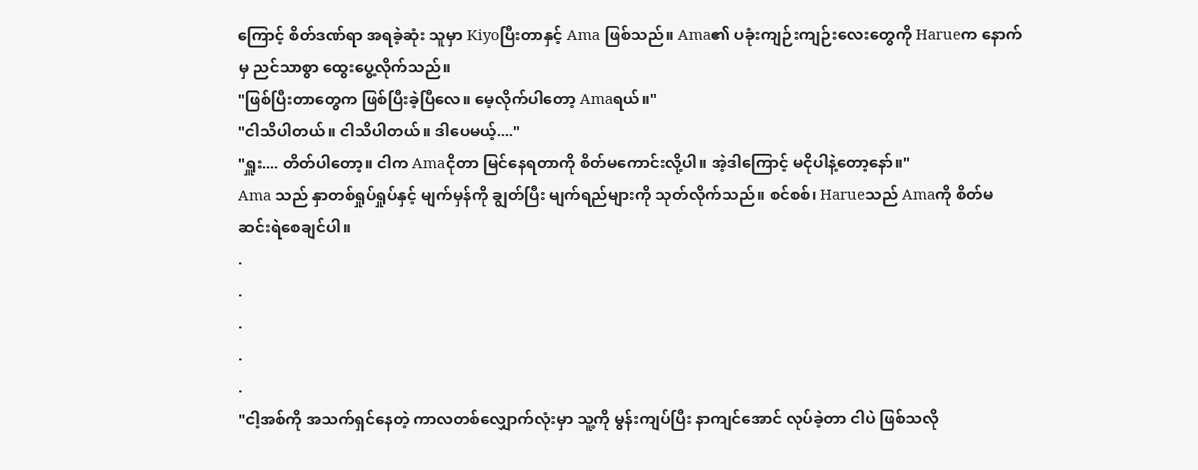ကြောင့် စိတ်ဒဏ်ရာ အရခဲ့ဆုံး သူမှာ Kiyoပြီးတာနှင့် Ama ဖြစ်သည်။ Ama၏ ပခုံးကျဉ်းကျဉ်းလေးတွေကို Harueက နောက်မှ ညင်သာစွာ ထွေးပွေ့လိုက်သည်။
"ဖြစ်ပြီးတာတွေက ဖြစ်ပြီးခဲ့ပြီလေ။ မေ့လိုက်ပါတော့ Amaရယ်။"
"ငါသိပါတယ်။ ငါသိပါတယ်။ ဒါပေမယ့်...."
"ရှူး.... တိတ်ပါတော့။ ငါက Amaငိုတာ မြင်နေရတာကို စိတ်မကောင်းလို့ပါ။ အဲ့ဒါကြောင့် မငိုပါနဲ့တော့နော်။"
Ama သည် နှာတစ်ရှုပ်ရှုပ်နှင့် မျက်မှန်ကို ချွတ်ပြီး မျက်ရည်များကို သုတ်လိုက်သည်။ စင်စစ်၊ Harueသည် Amaကို စိတ်မဆင်းရဲစေချင်ပါ။
.
.
.
.
.
"ငါ့အစ်ကို အသက်ရှင်နေတဲ့ ကာလတစ်လျှောက်လုံးမှာ သူ့ကို မွန်းကျပ်ပြီး နာကျင်အောင် လုပ်ခဲ့တာ ငါပဲ ဖြစ်သလို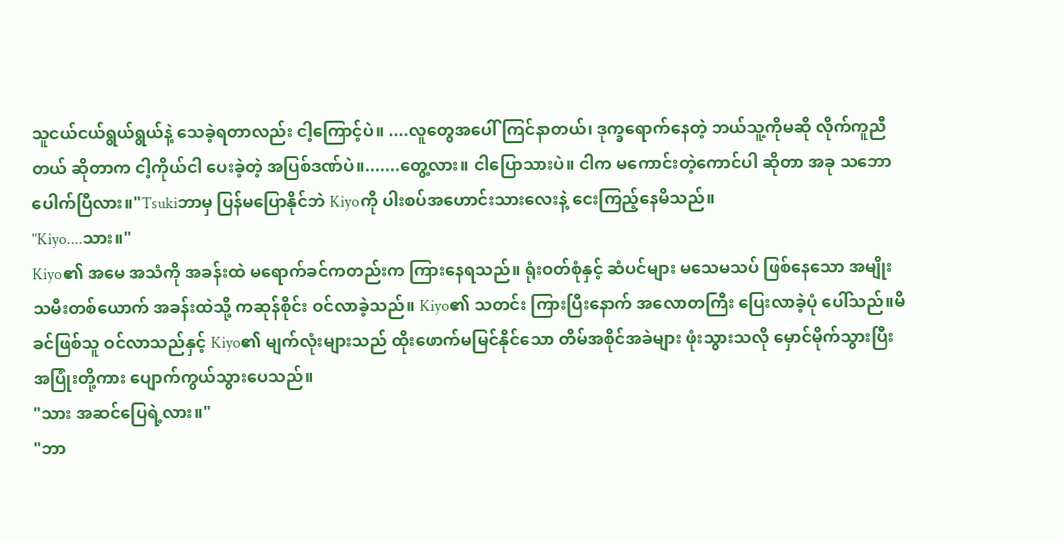သူငယ်ငယ်ရွယ်ရွယ်နဲ့ သေခဲ့ရတာလည်း ငါ့ကြောင့်ပဲ။ ....လူတွေအပေါ် ကြင်နာတယ်၊ ဒုက္ခရောက်နေတဲ့ ဘယ်သူ့ကိုမဆို လိုက်ကူညီတယ် ဆိုတာက ငါ့ကိုယ်ငါ ပေးခဲ့တဲ့ အပြစ်ဒဏ်ပဲ။.......တွေ့လား။ ငါပြောသားပဲ။ ငါက မကောင်းတဲ့ကောင်ပါ ဆိုတာ အခု သဘောပေါက်ပြီလား။"Tsukiဘာမှ ပြန်မပြောနိုင်ဘဲ Kiyoကို ပါးစပ်အဟောင်းသားလေးနဲ့ ငေးကြည့်နေမိသည်။
"Kiyo....သား။"
Kiyo၏ အမေ အသံကို အခန်းထဲ မရောက်ခင်ကတည်းက ကြားနေရသည်။ ရုံးဝတ်စုံနှင့် ဆံပင်များ မသေမသပ် ဖြစ်နေသော အမျိုးသမီးတစ်ယောက် အခန်းထဲသို့ ကဆုန်စိုင်း ဝင်လာခဲ့သည်။ Kiyo၏ သတင်း ကြားပြီးနောက် အလောတကြီး ပြေးလာခဲ့ပုံ ပေါ်သည်။မိခင်ဖြစ်သူ ဝင်လာသည်နှင့် Kiyo၏ မျက်လုံးများသည် ထိုးဖောက်မမြင်နိုင်သော တိမ်အစိုင်အခဲများ ဖုံးသွားသလို မှောင်မိုက်သွားပြီး အပြုံးတို့ကား ပျောက်ကွယ်သွားပေသည်။
"သား အဆင်ပြေရဲ့လား။"
"ဘာ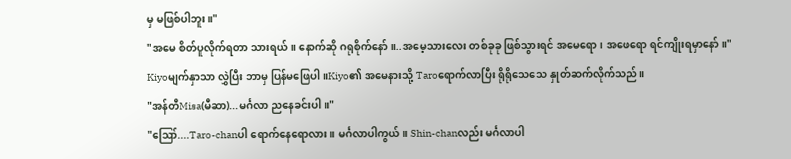မှ မဖြစ်ပါဘူး။"
"အမေ စိတ်ပူလိုက်ရတာ သားရယ်။ နောက်ဆို ဂရုစိုက်နော်။..အမေ့သားလေး တစ်ခုခု ဖြစ်သွားရင် အမေရော၊ အဖေရော ရင်ကျိုးရမှာနော်။"
Kiyoမျက်နှာသာ လွှဲပြီး ဘာမှ ပြန်မဖြေပါ။Kiyo၏ အမေနားသို့ Taroရောက်လာပြီး ရိုရိုသေသေ နှုတ်ဆက်လိုက်သည်။
"အန်တီMisa(မီဆာ)...မင်္ဂလာ ညနေခင်းပါ။"
"ဪ....Taro-chanပါ ရောက်နေရောလား။ မင်္ဂလာပါကွယ်။ Shin-chanလည်း မင်္ဂလာပါ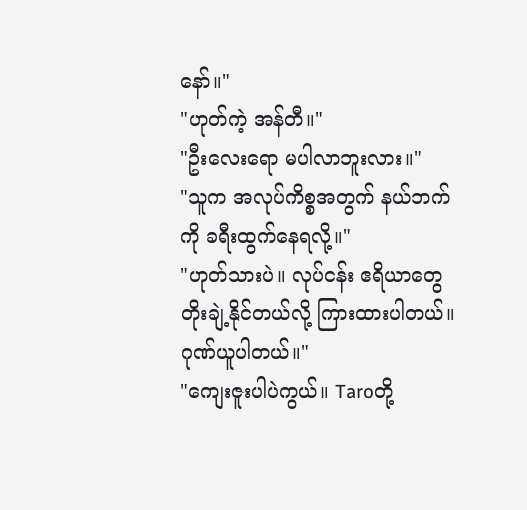နော်။"
"ဟုတ်ကဲ့ အန်တီ။"
"ဦးလေးရော မပါလာဘူးလား။"
"သူက အလုပ်ကိစ္စအတွက် နယ်ဘက်ကို ခရီးထွက်နေရလို့။"
"ဟုတ်သားပဲ။ လုပ်ငန်း ဧရိယာတွေ တိုးချဲ့နိုင်တယ်လို့ ကြားထားပါတယ်။ ဂုဏ်ယူပါတယ်။"
"ကျေးဇူးပါပဲကွယ်။ Taroတို့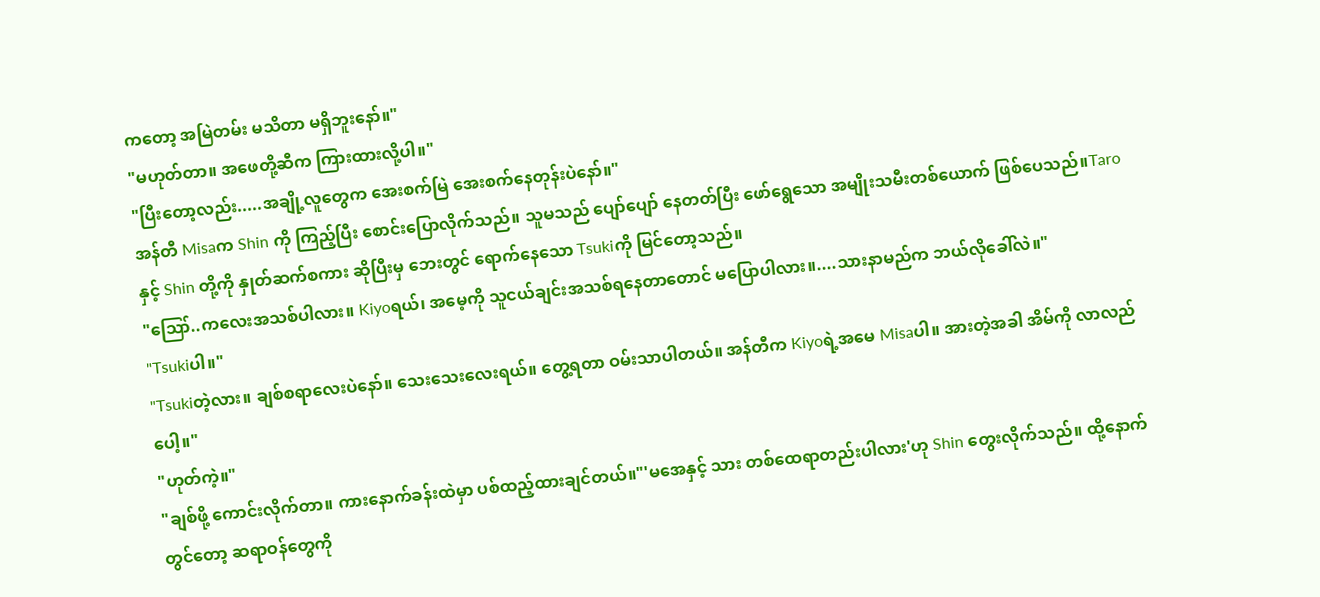ကတော့ အမြဲတမ်း မသိတာ မရှိဘူးနော်။"
"မဟုတ်တာ။ အဖေတို့ဆီက ကြားထားလို့ပါ။"
"ပြီးတော့လည်း.....အချို့လူတွေက အေးစက်မြဲ အေးစက်နေတုန်းပဲနော်။"
အန်တီ Misaက Shin ကို ကြည့်ပြီး စောင်းပြောလိုက်သည်။ သူမသည် ပျော်ပျော် နေတတ်ပြီး ဖော်ရွေသော အမျိုးသမီးတစ်ယောက် ဖြစ်ပေသည်။Taro နှင့် Shin တို့ကို နှုတ်ဆက်စကား ဆိုပြီးမှ ဘေးတွင် ရောက်နေသော Tsukiကို မြင်တော့သည်။
"ဪ..ကလေးအသစ်ပါလား။ Kiyoရယ်၊ အမေ့ကို သူငယ်ချင်းအသစ်ရနေတာတောင် မပြောပါလား။....သားနာမည်က ဘယ်လိုခေါ်လဲ။"
"Tsukiပါ။"
"Tsukiတဲ့လား။ ချစ်စရာလေးပဲနော်။ သေးသေးလေးရယ်။ တွေ့ရတာ ဝမ်းသာပါတယ်။ အန်တီက Kiyoရဲ့အမေ Misaပါ။ အားတဲ့အခါ အိမ်ကို လာလည်ပေါ့။"
"ဟုတ်ကဲ့။"
"ချစ်ဖို့ ကောင်းလိုက်တာ။ ကားနောက်ခန်းထဲမှာ ပစ်ထည့်ထားချင်တယ်။"'မအေနှင့် သား တစ်ထေရာတည်းပါလား'ဟု Shin တွေးလိုက်သည်။ ထို့နောက်တွင်တော့ ဆရာဝန်တွေကို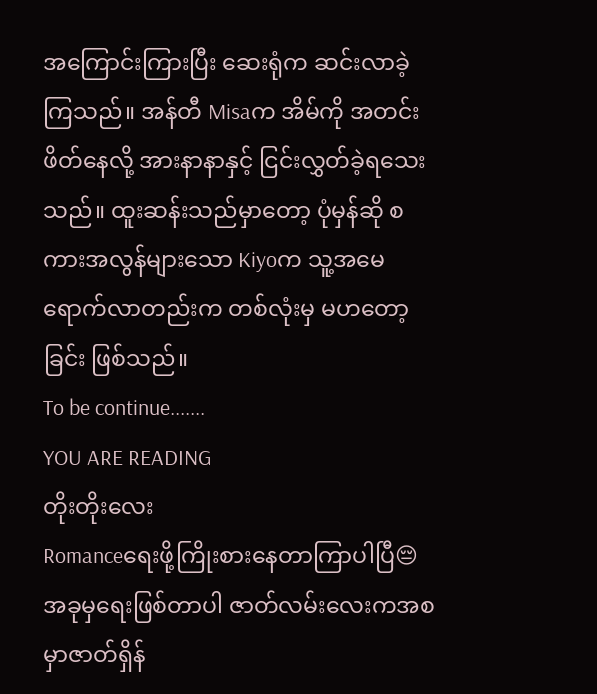အကြောင်းကြားပြီး ဆေးရုံက ဆင်းလာခဲ့ကြသည်။ အန်တီ Misaက အိမ်ကို အတင်း ဖိတ်နေလို့ အားနာနာနှင့် ငြင်းလွှတ်ခဲ့ရသေးသည်။ ထူးဆန်းသည်မှာတော့ ပုံမှန်ဆို စကားအလွန်များသော Kiyoက သူ့အမေ ရောက်လာတည်းက တစ်လုံးမှ မဟတော့ခြင်း ဖြစ်သည်။
To be continue.......
YOU ARE READING
တိုးတိုးလေး
Romanceရေးဖို့ကြိုးစားနေတာကြာပါပြီ😔 အခုမှရေးဖြစ်တာပါ ဇာတ်လမ်းလေးကအစမှာဇာတ်ရှိန်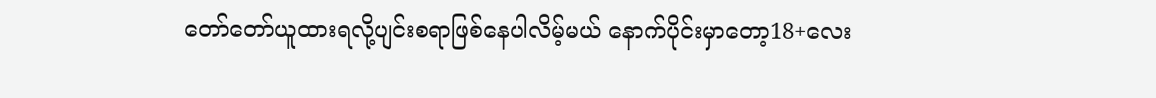တော်တော်ယူထားရလို့ပျင်းစရာဖြစ်နေပါလိမ့်မယ် နောက်ပိုင်းမှာတော့18+လေး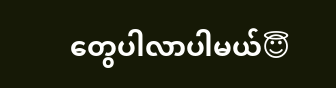တွေပါလာပါမယ်😇